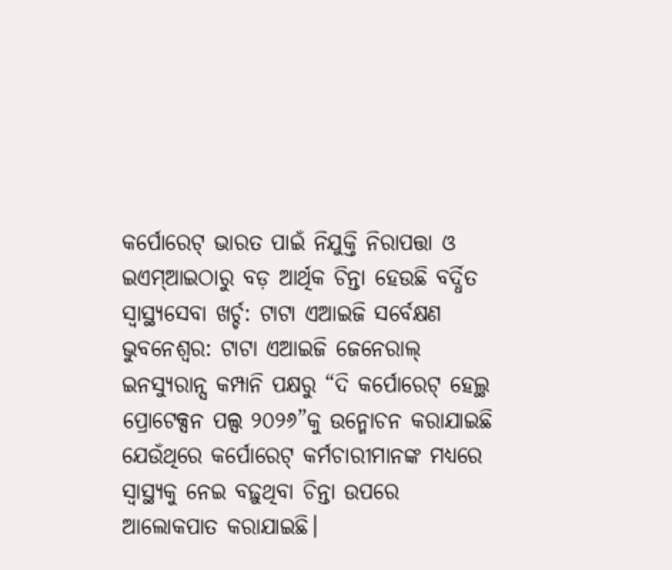କର୍ପୋରେଟ୍ ଭାରତ ପାଇଁ ନିଯୁକ୍ତି ନିରାପତ୍ତା ଓ ଇଏମ୍ଆଇଠାରୁ ବଡ଼ ଆର୍ଥିକ ଚିନ୍ତା ହେଉଛି ବର୍ଦ୍ଧିତ ସ୍ୱାସ୍ଥ୍ୟସେବା ଖର୍ଚ୍ଚ: ଟାଟା ଏଆଇଜି ସର୍ବେକ୍ଷଣ
ଭୁବନେଶ୍ୱର: ଟାଟା ଏଆଇଜି ଜେନେରାଲ୍ ଇନସ୍ୟୁରାନ୍ସ କମ୍ପାନି ପକ୍ଷରୁ “ଦି କର୍ପୋରେଟ୍ ହେଲ୍ଥ ପ୍ରୋଟେକ୍ସନ ପଲ୍ସ ୨୦୨୬”କୁ ଉନ୍ମୋଚନ କରାଯାଇଛି ଯେଉଁଥିରେ କର୍ପୋରେଟ୍ କର୍ମଚାରୀମାନଙ୍କ ମଧ୍ୟରେ ସ୍ୱାସ୍ଥ୍ୟକୁ ନେଇ ବଢ଼ୁଥିବା ଚିନ୍ତା ଉପରେ ଆଲୋକପାତ କରାଯାଇଛି।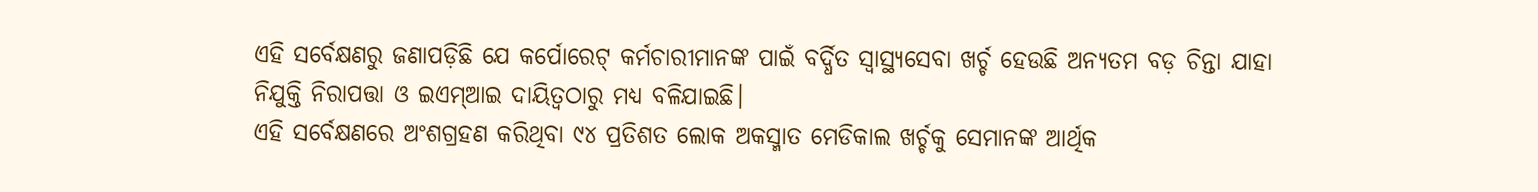ଏହି ସର୍ବେକ୍ଷଣରୁ ଜଣାପଡ଼ିଛି ଯେ କର୍ପୋରେଟ୍ କର୍ମଚାରୀମାନଙ୍କ ପାଇଁ ବର୍ଦ୍ଧିତ ସ୍ୱାସ୍ଥ୍ୟସେବା ଖର୍ଚ୍ଚ ହେଉଛି ଅନ୍ୟତମ ବଡ଼ ଚିନ୍ତା ଯାହା ନିଯୁକ୍ତି ନିରାପତ୍ତା ଓ ଇଏମ୍ଆଇ ଦାୟିତ୍ୱଠାରୁ ମଧ୍ୟ ବଳିଯାଇଛି।
ଏହି ସର୍ବେକ୍ଷଣରେ ଅଂଶଗ୍ରହଣ କରିଥିବା ୯୪ ପ୍ରତିଶତ ଲୋକ ଅକସ୍ମାତ ମେଡିକାଲ ଖର୍ଚ୍ଚକୁ ସେମାନଙ୍କ ଆର୍ଥିକ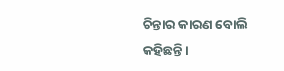ଚିନ୍ତାର କାରଣ ବୋଲି କହିଛନ୍ତି।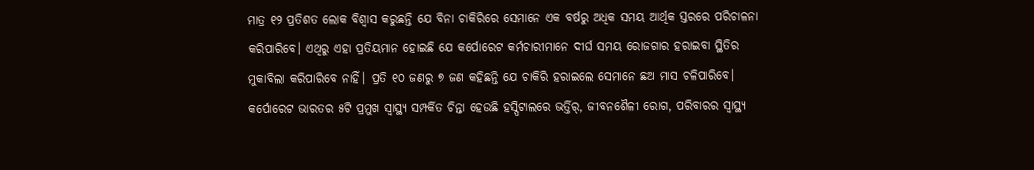ମାତ୍ର ୧୨ ପ୍ରତିଶତ ଲୋକ ବିଶ୍ୱାସ କରୁଛନ୍ତି ଯେ ବିନା ଚାକିରିରେ ସେମାନେ ଏକ ବର୍ଷରୁ ଅଧିକ ସମୟ ଆର୍ଥିକ ସ୍ତରରେ ପରିଚାଳନା କରିପାରିବେ। ଏଥିରୁ ଏହା ପ୍ରତିୟମାନ ହୋଇଛି ଯେ କର୍ପୋରେଟ କର୍ମଚାରୀମାନେ ଦୀର୍ଘ ସମୟ ରୋଜଗାର ହରାଇବା ସ୍ଥିତିର ମୁକାବିଲା କରିପାରିବେ ନାହିଁ। ପ୍ରତି ୧୦ ଜଣରୁ ୭ ଜଣ କହିଛନ୍ତି ଯେ ଚାକିରି ହରାଇଲେ ସେମାନେ ଛଅ ମାସ ଚଳିପାରିବେ। କର୍ପୋରେଟ ଭାରତର ୫ଟି ପ୍ରମୁଖ ସ୍ୱାସ୍ଥ୍ୟ ସମ୍ପର୍କିତ ଚିନ୍ତା ହେଉଛି ହସ୍ପିଟାଲରେ ଭର୍ତ୍ତିର୍, ଜୀବନଶୈଳୀ ରୋଗ, ପରିବାରର ସ୍ୱାସ୍ଥ୍ୟ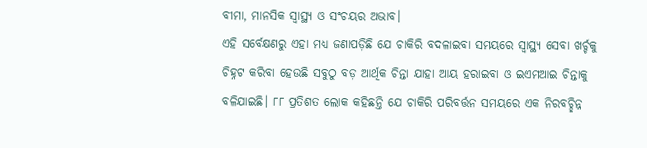ବୀମା, ମାନସିକ ସ୍ୱାସ୍ଥ୍ୟ ଓ ସଂଚୟର ଅଭାବ।
ଏହି ସର୍ବେକ୍ଷଣରୁ ଏହା ମଧ୍ୟ ଜଣାପଡ଼ିଛି ଯେ ଚାକିରି ବଦଳାଇବା ସମୟରେ ସ୍ୱାସ୍ଥ୍ୟ ସେବା ଖର୍ଚ୍ଚକୁ ଚିହ୍ନଟ କରିବା ହେଉଛି ସବୁଠୁ ବଡ଼ ଆର୍ଥିକ ଚିନ୍ତା ଯାହା ଆୟ ହରାଇବା ଓ ଇଏମଆଇ ଚିନ୍ତାକୁ ବଳିଯାଇଛି। ୮୮ ପ୍ରତିଶତ ଲୋକ କହିଛନ୍ତି ଯେ ଚାକିରି ପରିବର୍ତ୍ତନ ସମୟରେ ଏକ ନିରବଚ୍ଛିନ୍ନ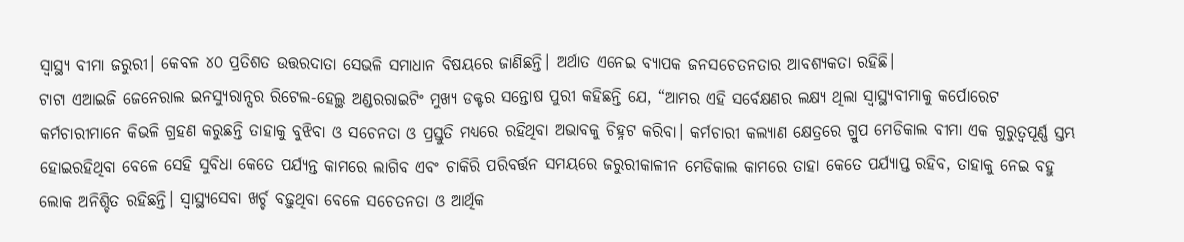ସ୍ୱାସ୍ଥ୍ୟ ବୀମା ଜରୁରୀ। କେବଳ ୪୦ ପ୍ରତିଶତ ଉତ୍ତରଦାତା ସେଭଳି ସମାଧାନ ବିଷୟରେ ଜାଣିଛନ୍ତି। ଅର୍ଥାତ ଏନେଇ ବ୍ୟାପକ ଜନସଚେତନତାର ଆବଶ୍ୟକତା ରହିଛି।
ଟାଟା ଏଆଇଜି ଜେନେରାଲ ଇନସ୍ୟୁରାନ୍ସର ରିଟେଲ-ହେଲ୍ଥ ଅଣ୍ଡରରାଇଟିଂ ମୁଖ୍ୟ ଡକ୍ଟର ସନ୍ତୋଷ ପୁରୀ କହିଛନ୍ତି ଯେ, “ଆମର ଏହି ସର୍ବେକ୍ଷଣର ଲକ୍ଷ୍ୟ ଥିଲା ସ୍ୱାସ୍ଥ୍ୟବୀମାକୁ କର୍ପୋରେଟ କର୍ମଚାରୀମାନେ କିଭଳି ଗ୍ରହଣ କରୁଛନ୍ତି ତାହାକୁ ବୁଝିବା ଓ ସଚେନତା ଓ ପ୍ରସ୍ତୁତି ମଧ୍ୟରେ ରହିଥିବା ଅଭାବକୁ ଚିହ୍ନଟ କରିବା। କର୍ମଚାରୀ କଲ୍ୟାଣ କ୍ଷେତ୍ରରେ ଗ୍ରୁପ ମେଡିକାଲ ବୀମା ଏକ ଗୁରୁତ୍ୱପୂର୍ଣ୍ଣ ସ୍ତମ୍ଭ ହୋଇରହିଥିବା ବେଳେ ସେହି ସୁବିଧା କେତେ ପର୍ଯ୍ୟନ୍ତ କାମରେ ଲାଗିବ ଏବଂ ଚାକିରି ପରିବର୍ତ୍ତନ ସମୟରେ ଜରୁରୀକାଳୀନ ମେଡିକାଲ କାମରେ ତାହା କେତେ ପର୍ଯ୍ୟାପ୍ତ ରହିବ, ତାହାକୁ ନେଇ ବହୁ ଲୋକ ଅନିଶ୍ଚିତ ରହିଛନ୍ତି। ସ୍ୱାସ୍ଥ୍ୟସେବା ଖର୍ଚ୍ଚ ବଢ଼ୁଥିବା ବେଳେ ସଚେତନତା ଓ ଆର୍ଥିକ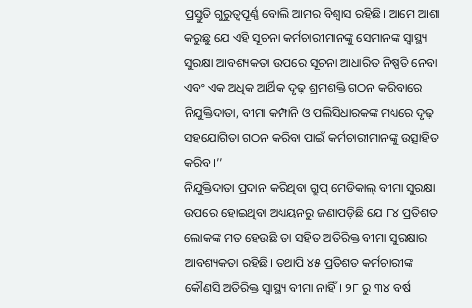ପ୍ରସ୍ତୁତି ଗୁରୁତ୍ୱପୂର୍ଣ୍ଣ ବୋଲି ଆମର ବିଶ୍ୱାସ ରହିଛି। ଆମେ ଆଶା କରୁଛୁ ଯେ ଏହି ସୂଚନା କର୍ମଚାରୀମାନଙ୍କୁ ସେମାନଙ୍କ ସ୍ୱାସ୍ଥ୍ୟ ସୁରକ୍ଷା ଆବଶ୍ୟକତା ଉପରେ ସୂଚନା ଆଧାରିତ ନିଷ୍ପତି ନେବା ଏବଂ ଏକ ଅଧିକ ଆର୍ଥିକ ଦୃଢ଼ ଶ୍ରମଶକ୍ତି ଗଠନ କରିବାରେ ନିଯୁକ୍ତିଦାତା, ବୀମା କମ୍ପାନି ଓ ପଲିସିଧାରକଙ୍କ ମଧ୍ୟରେ ଦୃଢ଼ ସହଯୋଗିତା ଗଠନ କରିବା ପାଇଁ କର୍ମଚାରୀମାନଙ୍କୁ ଉତ୍ସାହିତ କରିବ।’’
ନିଯୁକ୍ତିଦାତା ପ୍ରଦାନ କରିଥିବା ଗ୍ରୁପ୍ ମେଡିକାଲ୍ ବୀମା ସୁରକ୍ଷା ଉପରେ ହୋଇଥିବା ଅଧ୍ୟୟନରୁ ଜଣାପଡ଼ିଛି ଯେ ୮୪ ପ୍ରତିଶତ ଲୋକଙ୍କ ମତ ହେଉଛି ତା ସହିତ ଅତିରିକ୍ତ ବୀମା ସୁରକ୍ଷାର ଆବଶ୍ୟକତା ରହିଛି। ତଥାପି ୪୫ ପ୍ରତିଶତ କର୍ମଚାରୀଙ୍କ କୌଣସି ଅତିରିକ୍ତ ସ୍ୱାସ୍ଥ୍ୟ ବୀମା ନାହିଁ। ୨୮ ରୁ ୩୪ ବର୍ଷ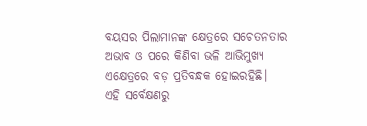ବୟସର ପିଲାମାନଙ୍କ କ୍ଷେତ୍ରରେ ସଚେତନତାର ଅଭାବ ଓ ପରେ କିଣିବା ଭଳି ଆଭିମୁଖ୍ୟ ଏକ୍ଷେତ୍ରରେ ବଡ଼ ପ୍ରତିବନ୍ଧକ ହୋଇରହିଛି।
ଏହି ସର୍ବେକ୍ଷଣରୁ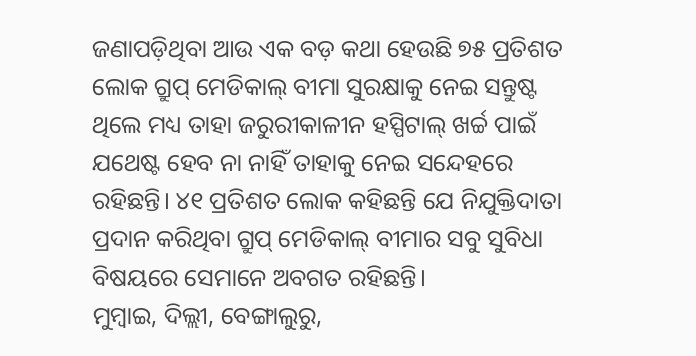ଜଣାପଡ଼ିଥିବା ଆଉ ଏକ ବଡ଼ କଥା ହେଉଛି ୭୫ ପ୍ରତିଶତ ଲୋକ ଗ୍ରୁପ୍ ମେଡିକାଲ୍ ବୀମା ସୁରକ୍ଷାକୁ ନେଇ ସନ୍ତୁଷ୍ଟ ଥିଲେ ମଧ୍ୟ ତାହା ଜରୁରୀକାଳୀନ ହସ୍ପିଟାଲ୍ ଖର୍ଚ୍ଚ ପାଇଁ ଯଥେଷ୍ଟ ହେବ ନା ନାହିଁ ତାହାକୁ ନେଇ ସନ୍ଦେହରେ ରହିଛନ୍ତି। ୪୧ ପ୍ରତିଶତ ଲୋକ କହିଛନ୍ତି ଯେ ନିଯୁକ୍ତିଦାତା ପ୍ରଦାନ କରିଥିବା ଗ୍ରୁପ୍ ମେଡିକାଲ୍ ବୀମାର ସବୁ ସୁବିଧା ବିଷୟରେ ସେମାନେ ଅବଗତ ରହିଛନ୍ତି।
ମୁମ୍ବାଇ, ଦିଲ୍ଲୀ, ବେଙ୍ଗାଲୁରୁ,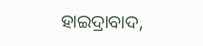ହାଇଦ୍ରାବାଦ,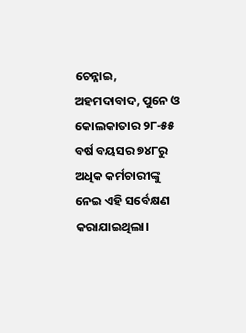ଚେନ୍ନାଇ, ଅହମଦାବାଦ, ପୁନେ ଓ କୋଲକାତାର ୨୮-୫୫ ବର୍ଷ ବୟସର ୭୪୮ରୁ ଅଧିକ କର୍ମଚାରୀଙ୍କୁ ନେଇ ଏହି ସର୍ବେକ୍ଷଣ କରାଯାଇଥିଲା।